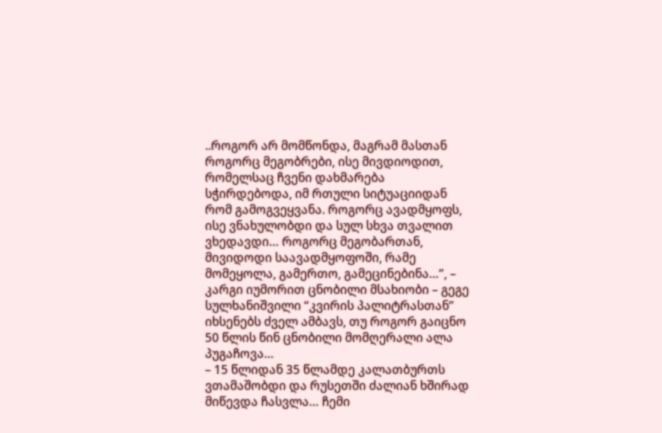..როგორ არ მომწონდა, მაგრამ მასთან როგორც მეგობრები, ისე მივდიოდით, რომელსაც ჩვენი დახმარება სჭირდებოდა, იმ რთული სიტუაციიდან რომ გამოგვეყვანა. როგორც ავადმყოფს, ისე ვნახულობდი და სულ სხვა თვალით ვხედავდი… როგორც მეგობართან, მივიდოდი საავადმყოფოში, რამე მომეყოლა, გამერთო, გამეცინებინა…”, – კარგი იუმორით ცნობილი მსახიობი – გეგე სულხანიშვილი “კვირის პალიტრასთან” იხსენებს ძველ ამბავს, თუ როგორ გაიცნო 50 წლის წინ ცნობილი მომღერალი ალა პუგაჩოვა…
– 15 წლიდან 35 წლამდე კალათბურთს ვთამაშობდი და რუსეთში ძალიან ხშირად მიწევდა ჩასვლა… ჩემი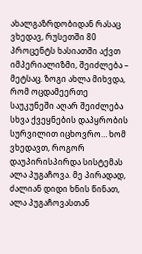ახალგაზრდობიდან რასაც ვხედავ, რუსეთში 80 პროცენტს ხასიათში აქვთ იმპერიალიზმი, შეიძლება – მეტსაც. ზოგი ახლა მიხვდა, რომ ოცდამეერთე საუკუნეში აღარ შეიძლება სხვა ქვეყნების დაპყრობის სურვილით იცხოვრო… ხომ ვხედავთ, როგორ დაუპირისპირდა სისტემას ალა პუგაჩოვა. მე პირადად, ძალიან დიდი ხნის წინათ, ალა პუგაჩოვასთან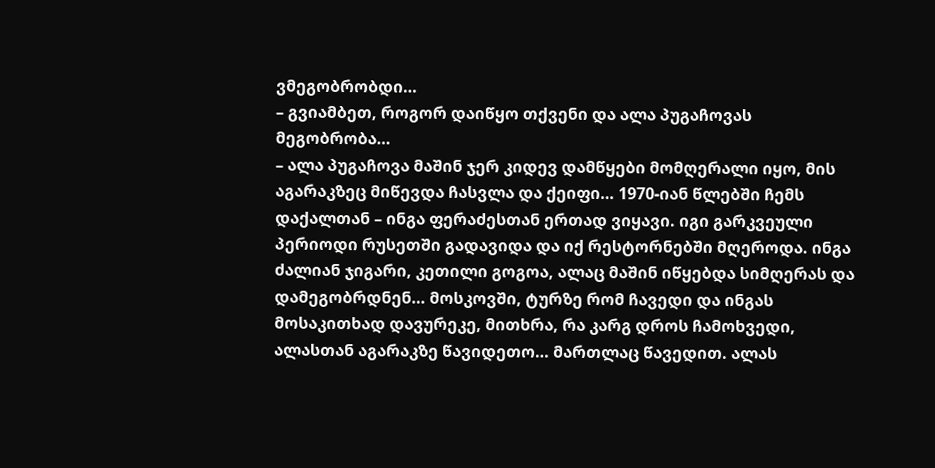ვმეგობრობდი…
– გვიამბეთ, როგორ დაიწყო თქვენი და ალა პუგაჩოვას მეგობრობა…
– ალა პუგაჩოვა მაშინ ჯერ კიდევ დამწყები მომღერალი იყო, მის აგარაკზეც მიწევდა ჩასვლა და ქეიფი… 1970-იან წლებში ჩემს დაქალთან – ინგა ფერაძესთან ერთად ვიყავი. იგი გარკვეული პერიოდი რუსეთში გადავიდა და იქ რესტორნებში მღეროდა. ინგა ძალიან ჯიგარი, კეთილი გოგოა, ალაც მაშინ იწყებდა სიმღერას და დამეგობრდნენ… მოსკოვში, ტურზე რომ ჩავედი და ინგას მოსაკითხად დავურეკე, მითხრა, რა კარგ დროს ჩამოხვედი, ალასთან აგარაკზე წავიდეთო… მართლაც წავედით. ალას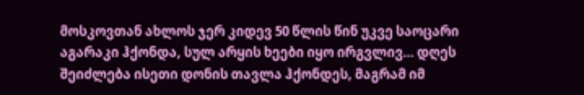მოსკოვთან ახლოს ჯერ კიდევ 50 წლის წინ უკვე საოცარი აგარაკი ჰქონდა, სულ არყის ხეები იყო ირგვლივ… დღეს შეიძლება ისეთი დონის თავლა ჰქონდეს, მაგრამ იმ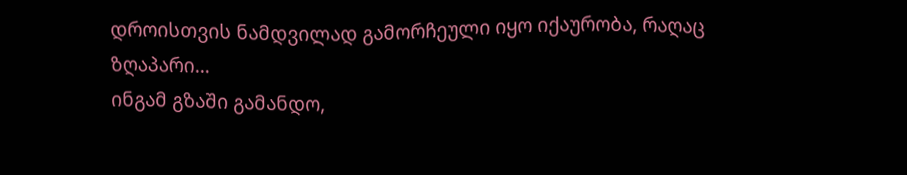დროისთვის ნამდვილად გამორჩეული იყო იქაურობა, რაღაც ზღაპარი…
ინგამ გზაში გამანდო,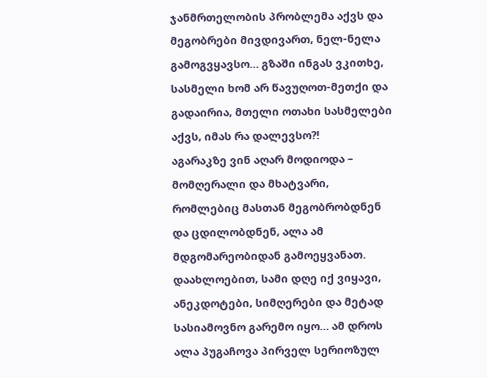ჯანმრთელობის პრობლემა აქვს და მეგობრები მივდივართ, ნელ-ნელა გამოგვყავსო… გზაში ინგას ვკითხე, სასმელი ხომ არ წავუღოთ-მეთქი და გადაირია, მთელი ოთახი სასმელები აქვს, იმას რა დალევსო?!
აგარაკზე ვინ აღარ მოდიოდა – მომღერალი და მხატვარი, რომლებიც მასთან მეგობრობდნენ და ცდილობდნენ, ალა ამ მდგომარეობიდან გამოეყვანათ. დაახლოებით, სამი დღე იქ ვიყავი, ანეკდოტები, სიმღერები და მეტად სასიამოვნო გარემო იყო… ამ დროს ალა პუგაჩოვა პირველ სერიოზულ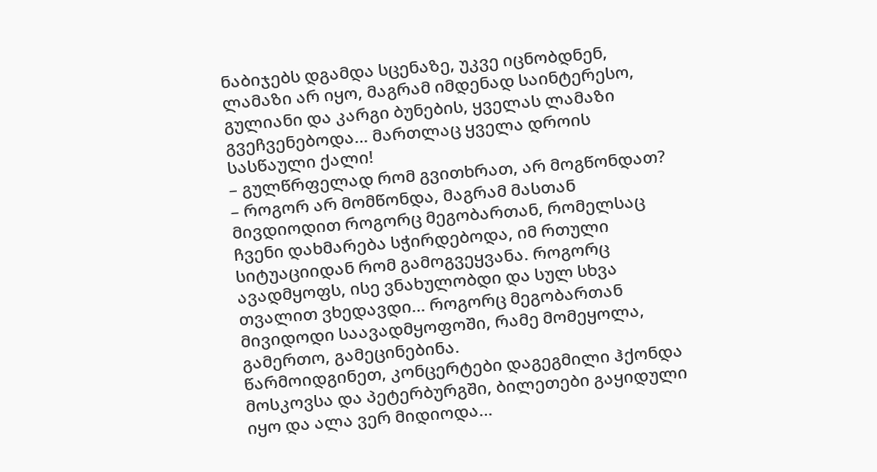ნაბიჯებს დგამდა სცენაზე, უკვე იცნობდნენ, ლამაზი არ იყო, მაგრამ იმდენად საინტერესო, გულიანი და კარგი ბუნების, ყველას ლამაზი გვეჩვენებოდა… მართლაც ყველა დროის სასწაული ქალი!
– გულწრფელად რომ გვითხრათ, არ მოგწონდათ?
– როგორ არ მომწონდა, მაგრამ მასთან მივდიოდით როგორც მეგობართან, რომელსაც ჩვენი დახმარება სჭირდებოდა, იმ რთული სიტუაციიდან რომ გამოგვეყვანა. როგორც ავადმყოფს, ისე ვნახულობდი და სულ სხვა თვალით ვხედავდი… როგორც მეგობართან მივიდოდი საავადმყოფოში, რამე მომეყოლა, გამერთო, გამეცინებინა.
წარმოიდგინეთ, კონცერტები დაგეგმილი ჰქონდა მოსკოვსა და პეტერბურგში, ბილეთები გაყიდული იყო და ალა ვერ მიდიოდა…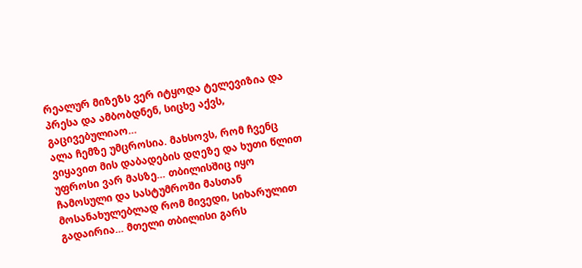რეალურ მიზეზს ვერ იტყოდა ტელევიზია და პრესა და ამბობდნენ, სიცხე აქვს, გაცივებულიაო…
ალა ჩემზე უმცროსია. მახსოვს, რომ ჩვენც ვიყავით მის დაბადების დღეზე და ხუთი წლით უფროსი ვარ მასზე… თბილისშიც იყო ჩამოსული და სასტუმროში მასთან მოსანახულებლად რომ მივედი, სიხარულით გადაირია… მთელი თბილისი გარს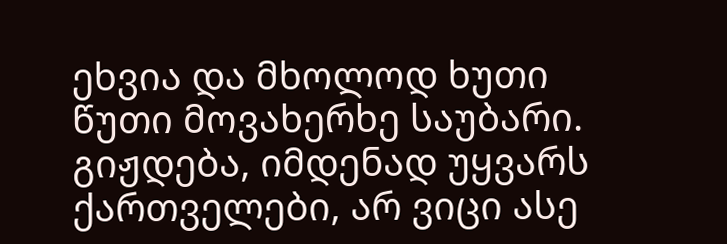ეხვია და მხოლოდ ხუთი წუთი მოვახერხე საუბარი. გიჟდება, იმდენად უყვარს ქართველები, არ ვიცი ასე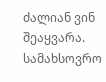ძალიან ვინ შეაყვარა. სამახსოვრო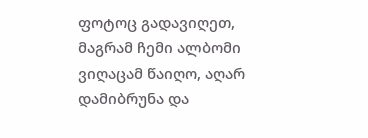ფოტოც გადავიღეთ, მაგრამ ჩემი ალბომი ვიღაცამ წაიღო, აღარ დამიბრუნა და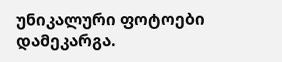უნიკალური ფოტოები დამეკარგა.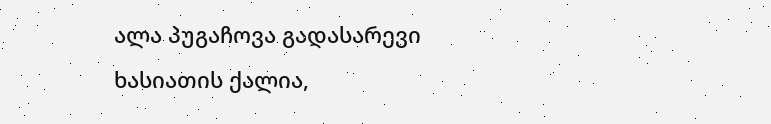ალა პუგაჩოვა გადასარევი ხასიათის ქალია,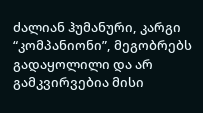ძალიან ჰუმანური, კარგი “კომპანიონი”, მეგობრებს გადაყოლილი და არ გამკვირვებია მისი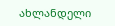ახლანდელი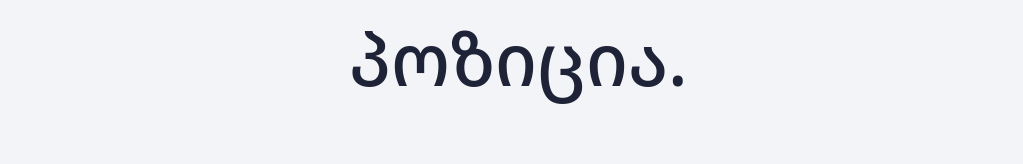პოზიცია.